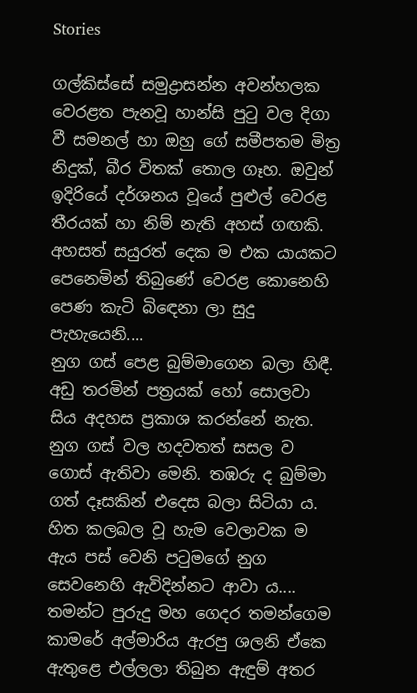Stories

ගල්කිස්සේ සමුද්‍රාසන්න අවන්හලක වෙරළත පැනවූ හාන්සි පුටු වල දිගා වී සමනල් හා ඔහු ගේ සමීපතම මිත්‍ර නිදුක්, බීර විතක් තොල ගෑහ. ඔවුන් ඉදිරියේ දර්ශනය වූයේ පුළුල් වෙරළ තීරයක් හා නිම් නැති අහස් ගඟකි. අහසත් සයුරත් දෙක ම එක යායකට පෙනෙමින් තිබුණේ වෙරළ කොනෙහි පෙණ කැටි බිඳෙනා ලා සුදු පැහැයෙනි....
නුග ගස් පෙළ බුම්මාගෙන බලා හිඳී. අඩු තරමින් පත්‍රයක් හෝ සොලවා සිය අදහස ප්‍රකාශ කරන්නේ නැත. නුග ගස් වල හදවතත් සසල ව ගොස් ඇතිවා මෙනි. තඹරු ද බුම්මා ගත් දෑසකින් එදෙස බලා සිටියා ය. හිත කලබල වූ හැම වෙලාවක ම ඇය පස් වෙනි පටුමගේ නුග සෙවනෙහි ඇවිදින්නට ආවා ය....
තමන්ට පුරුදු මහ ගෙදර තමන්ගෙම කාමරේ අල්මාරිය ඇරපු ශලනි ඒකෙ ඇතුළෙ එල්ලලා තිබුන ඇඳුම් අතර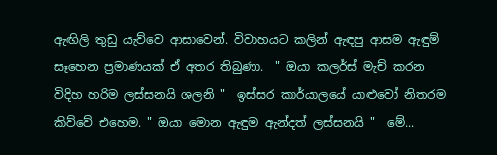ඇඟිලි තුඩු යැව්වෙ ආසාවෙන්. විවාහයට කලින් ඇඳපු ආසම ඇඳුම් සෑහෙන ප්‍රමාණයක් ඒ අතර තිබුණා.  " ඔයා කලර්ස් මැච් කරන විදිහ හරිම ලස්සනයි ශලනි "  ඉස්සර කාර්යාලයේ යාළුවෝ නිතරම කිව්වේ එහෙම. " ඔයා මොන ඇඳුම ඇන්දත් ලස්සනයි "  මේ...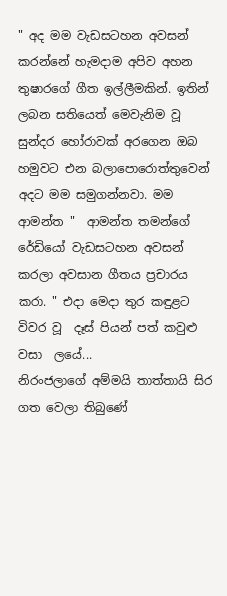" අද මම වැඩසටහන අවසන් කරන්නේ හැමදාම අපිව අහන තුෂාරගේ ගීත ඉල්ලීමකින්. ඉතින් ලබන සතියෙත් මෙවැනිම වූ සුන්දර හෝරාවක් අරගෙන ඔබ හමුවට එන බලාපොරොත්තුවෙන් අදට මම සමුගන්නවා. මම ආමන්ත "  ආමන්ත තමන්ගේ රේඩියෝ වැඩසටහන අවසන් කරලා අවසාන ගීතය ප්‍රචාරය කරා. " එදා මෙදා තුර කඳුළට විවර වූ  දෑස් පියන් පත් කවුළු වසා  ලයේ...
නිරංජලාගේ අම්මයි තාත්තායි සිර ගත වෙලා තිබුණේ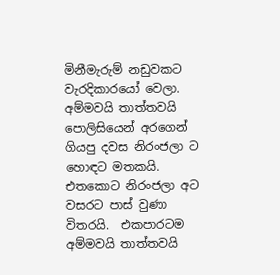මිනීමැරුම් නඩුවකට වැරදිකාරයෝ වෙලා. අම්මවයි තාත්තවයි පොලිසියෙන් අරගෙන් ගියපු දවස නිරංජලා ට හොඳට මතකයි. එතකොට නිරංජලා අට වසරට පාස් වුණා විතරයි.  එකපාරටම අම්මවයි තාත්තවයි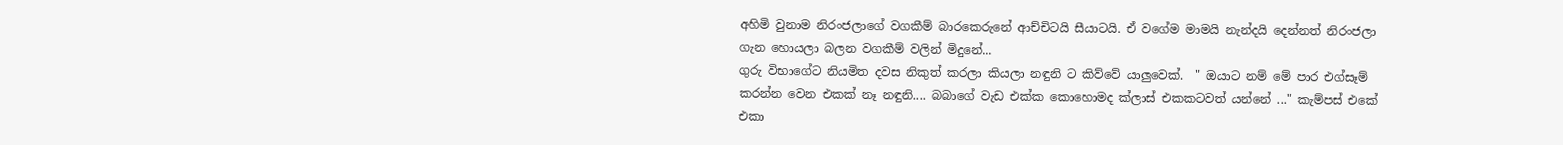අහිමි වුනාම නිරංජලාගේ වගකීම් බාරකෙරුනේ ආච්චිටයි සීයාටයි. ඒ වගේම මාමයි නැන්දයි දෙන්නත් නිරංජලා ගැන හොයලා බලන වගකීම් වලින් මිදුනේ...
ගුරු විභාගේට නියමිත දවස නිකුත් කරලා කියලා නඳුනි ට කිව්වේ යාලුවෙක්.  " ඔයාට නම් මේ පාර එග්සෑම් කරන්න වෙන එකක් නෑ නඳුනි.... බබාගේ වැඩ එක්ක කොහොමද ක්ලාස් එකකටවත් යන්නේ ..." කැම්පස් එකේ එකා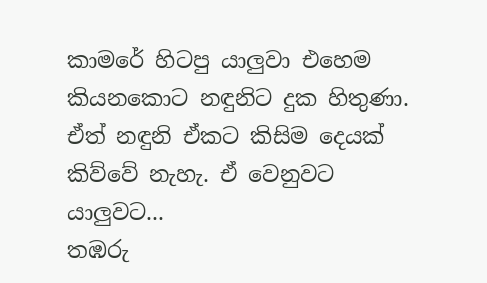කාමරේ හිටපු යාලුවා එහෙම කියනකොට නඳුනිට දුක හිතුණා.  ඒත් නඳුනි ඒකට කිසිම දෙයක් කිව්වේ නැහැ. ඒ වෙනුවට යාලුවට...
තඹරු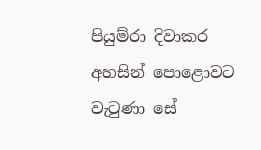පියුම්රා දිවාකර අහසින් පොළොවට වැටුණා සේ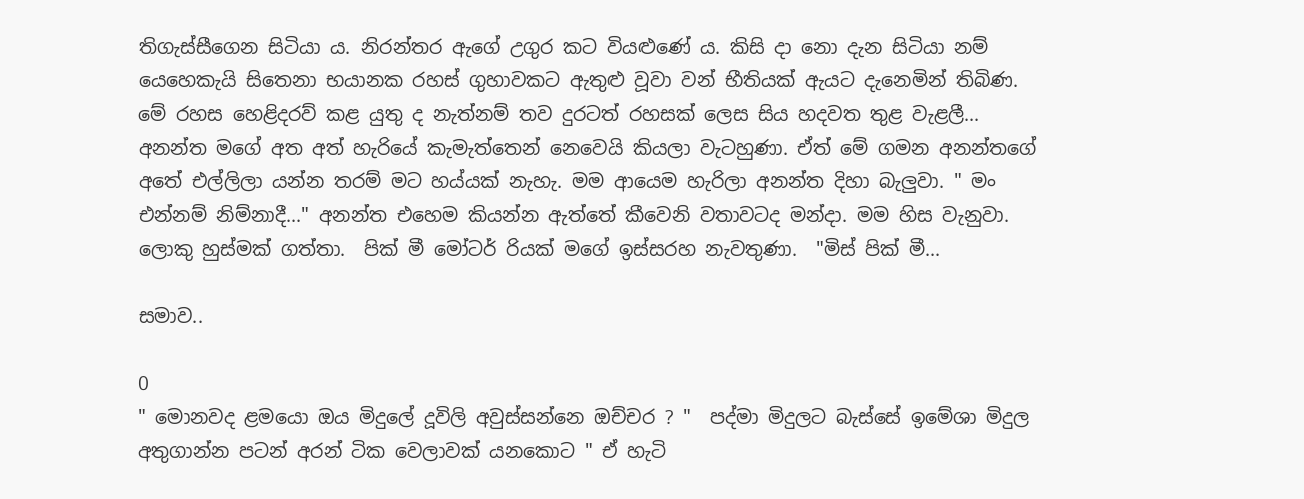තිගැස්සීගෙන සිටියා ය. නිරන්තර ඇගේ උගුර කට වියළුණේ ය. කිසි දා නො දැන සිටියා නම් යෙහෙකැයි සිතෙනා භයානක රහස් ගුහාවකට ඇතුළු වූවා වන් භීතියක් ඇයට දැනෙමින් තිබිණ. මේ රහස හෙළිදරව් කළ යුතු ද නැත්නම් තව දුරටත් රහසක් ලෙස සිය හදවත තුළ වැළලී...
අනන්ත මගේ අත අත් හැරියේ කැමැත්තෙන් නෙවෙයි කියලා වැටහුණා. ඒත් මේ ගමන අනන්තගේ අතේ එල්ලිලා යන්න තරම් මට හය්යක් නැහැ. මම ආයෙම හැරිලා අනන්ත දිහා බැලුවා. " මං එන්නම් නිම්නාදී..." අනන්ත එහෙම කියන්න ඇත්තේ කීවෙනි වතාවටද මන්දා. මම හිස වැනුවා.  ලොකු හුස්මක් ගත්තා.  පික් මී මෝටර් රියක් මගේ ඉස්සරහ නැවතුණා.  "මිස් පික් මී...

සමාව..

0
" මොනවද ළමයො ඔය මිදුලේ දූවිලි අවුස්සන්නෙ ඔච්චර ? "  පද්මා මිදුලට බැස්සේ ඉමේශා මිදුල අතුගාන්න පටන් අරන් ටික වෙලාවක් යනකොට " ඒ හැටි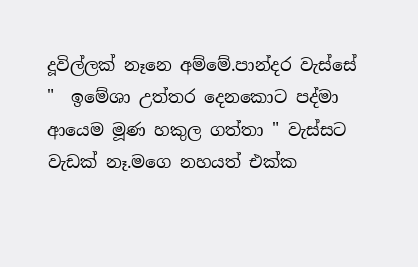දූවිල්ලක් නෑනෙ අම්මේ.පාන්දර වැස්සේ "  ඉමේශා උත්තර දෙනකොට පද්මා ආයෙම මූණ හකුල ගත්තා " වැස්සට වැඩක් නෑ.මගෙ නහයත් එක්ක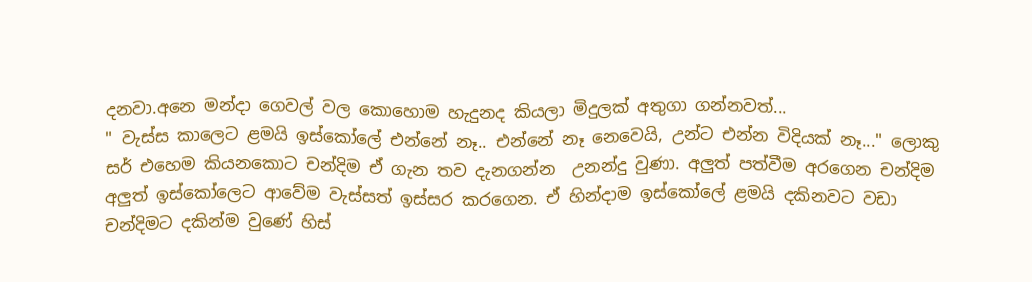දනවා.අනෙ මන්දා ගෙවල් වල කොහොම හැදුනද කියලා මිදුලක් අතුගා ගන්නවත්...
" වැස්ස කාලෙට ළමයි ඉස්කෝලේ එන්නේ නෑ.. එන්නේ නෑ නෙවෙයි, උන්ට එන්න විදියක් නෑ..." ලොකු සර් එහෙම කියනකොට චන්දිම ඒ ගැන තව දැනගන්න  උනන්දු වුණා. අලුත් පත්වීම අරගෙන චන්දිම අලුත් ඉස්කෝලෙට ආවේම වැස්සත් ඉස්සර කරගෙන. ඒ හින්දාම ඉස්කෝලේ ළමයි දකිනවට වඩා චන්දිමට දකින්ම වුණේ හිස්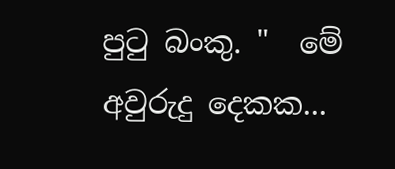පුටු බංකු. "  මේ අවුරුදු දෙකක...